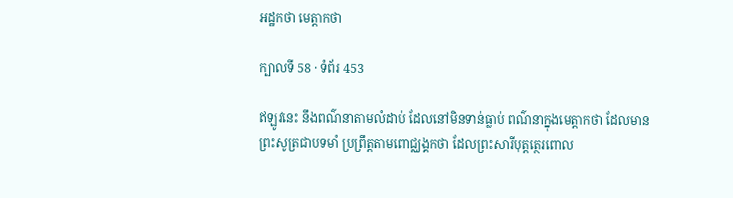អដ្ឋកថា មេត្តាកថា

ក្បាលទី 58 · ទំព័រ 453

ឥឡូវនេះ នឹងពណ៌នាតាមលំដាប់ ដែលនៅមិនទាន់ធ្លាប់ ពណ៌នាក្នុងមេត្តាកថា ដែលមានព្រះសូត្រជាបទមាំ ប្រព្រឹត្តតាមពោជ្ឈង្គកថា ដែលព្រះសារីបុត្តត្ថេរពោល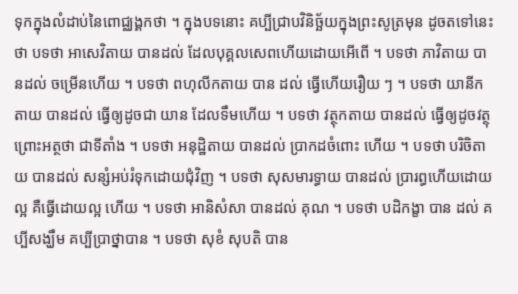ទុកក្នុងលំដាប់នៃពោជ្ឈង្គកថា ។ ក្នុងបទនោះ គប្បីជ្រាបវិនិច្ឆ័យក្នុងព្រះសូត្រមុន ដូចតទៅនេះថា បទថា អាសេវិតាយ បានដល់ ដែលបុគ្គលសេពហើយដោយអើពើ ។ បទថា ភាវិតាយ បានដល់ ចម្រើនហើយ ។ បទថា ពហុលីកតាយ បាន ដល់ ធ្វើហើយរឿយ ៗ ។ បទថា យានីកតាយ បានដល់ ធ្វើឲ្យដូចជា យាន ដែលទឹមហើយ ។ បទថា វត្ថុកតាយ បានដល់ ធ្វើឲ្យដូចវត្ថុ ព្រោះអត្ថថា ជាទីតាំង ។ បទថា អនុដ្ឋិតាយ បានដល់ ប្រាកដចំពោះ ហើយ ។ បទថា បរិចិតាយ បានដល់ សន្សំអប់រំទុកដោយជុំវិញ ។ បទថា សុសមារទ្ធាយ បានដល់ ប្រារព្ធហើយដោយល្អ គឺធ្វើដោយល្អ ហើយ ។ បទថា អានិសំសា បានដល់ គុណ ។ បទថា បដិកង្ខា បាន ដល់ គប្បីសង្ឃឹម គប្បីប្រាថ្នាបាន ។ បទថា សុខំ សុបតិ បាន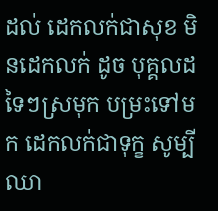ដល់ ដេកលក់ជាសុខ មិនដេកលក់ ដូច បុគ្គលដទៃៗស្រមុក បម្រះទៅមក ដេកលក់ជាទុក្ខ សូម្បីឈា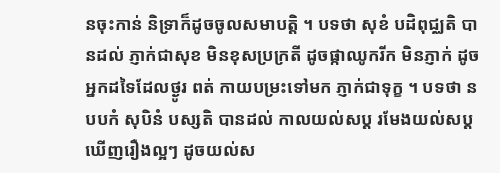នចុះកាន់ និទ្រាក៏ដូចចូលសមាបត្តិ ។ បទថា សុខំ បដិពុជ្ឈតិ បានដល់ ភ្ញាក់ជាសុខ មិនខុសប្រក្រតី ដូចផ្កាឈូករីក មិនភ្ញាក់ ដូចអ្នកដទៃដែលថ្ងូរ ពត់ កាយបម្រះទៅមក ភ្ញាក់ជាទុក្ខ ។ បទថា ន បបកំ សុបិនំ បស្សតិ បានដល់ កាលយល់សប្ត រមែងយល់សប្តឃើញរឿងល្អៗ ដូចយល់ស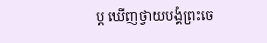ប្ត ឃើញថ្វាយបង្គំព្រះចេ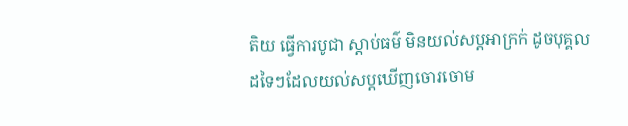តិយ ធ្វើការបូជា ស្តាប់ធម៌ មិនយល់សប្តអាក្រក់ ដូចបុគ្គលដទៃៗដែលយល់សប្តឃើញចោរចោម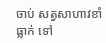ចាប់ សត្វសាហាវខាំ ធ្លាក់ ទៅ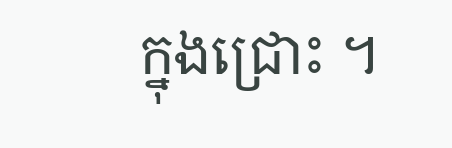ក្នុងជ្រោះ ។